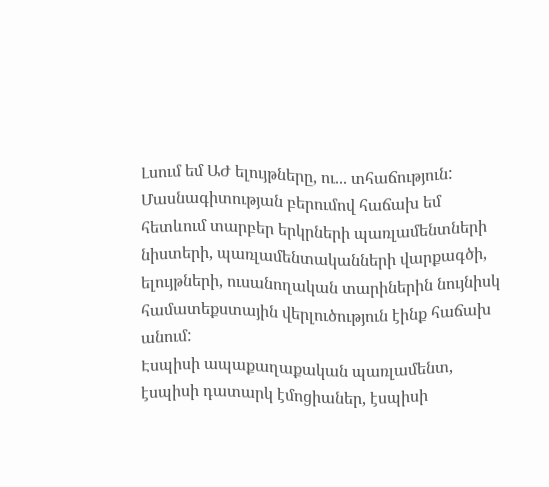Լսում եմ ԱԺ ելույթները, ու... տհաճություն:
Մասնագիտության բերումով հաճախ եմ հետևում տարբեր երկրների պառլամենտների նիստերի, պառլամենտականների վարքագծի, ելույթների, ուսանողական տարիներին նույնիսկ համատեքստային վերլուծություն էինք հաճախ անում:
Էսպիսի ապաքաղաքական պառլամենտ, էսպիսի դատարկ էմոցիաներ, էսպիսի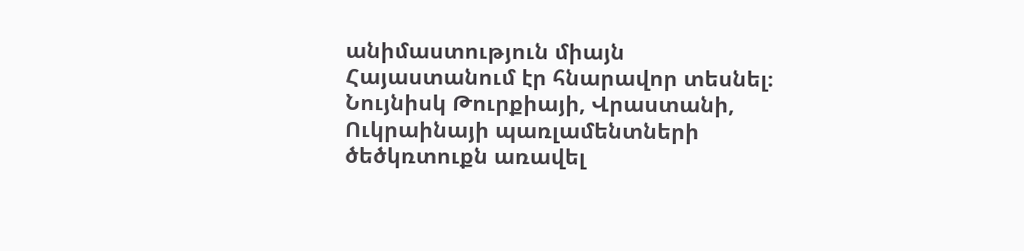անիմաստություն միայն Հայաստանում էր հնարավոր տեսնել։
Նույնիսկ Թուրքիայի, Վրաստանի, Ուկրաինայի պառլամենտների ծեծկռտուքն առավել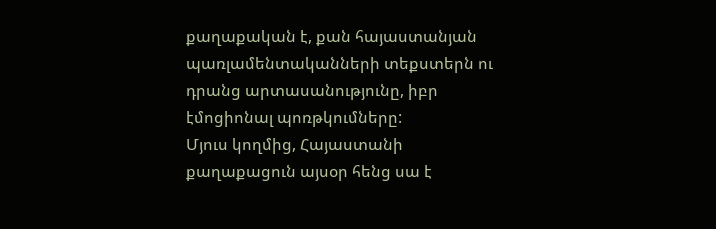քաղաքական է, քան հայաստանյան պառլամենտականների տեքստերն ու դրանց արտասանությունը, իբր էմոցիոնալ պոռթկումները:
Մյուս կողմից, Հայաստանի քաղաքացուն այսօր հենց սա է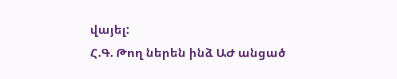վայել:
Հ.Գ. Թող ներեն ինձ ԱԺ անցած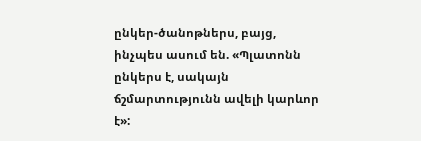ընկեր-ծանոթներս, բայց, ինչպես ասում են. «Պլատոնն ընկերս է, սակայն ճշմարտությունն ավելի կարևոր է»: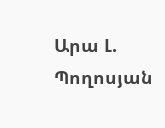Արա Լ. Պողոսյան